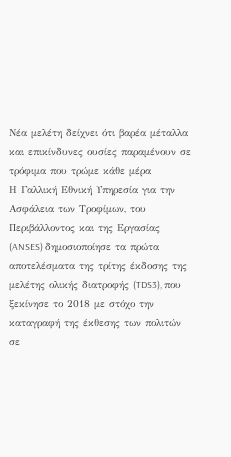Νέα μελέτη δείχνει ότι βαρέα μέταλλα και επικίνδυνες ουσίες παραμένουν σε τρόφιμα που τρώμε κάθε μέρα
Η Γαλλική Εθνική Υπηρεσία για την Ασφάλεια των Τροφίμων, του Περιβάλλοντος και της Εργασίας (ANSES) δημοσιοποίησε τα πρώτα αποτελέσματα της τρίτης έκδοσης της μελέτης ολικής διατροφής (TDS3), που ξεκίνησε το 2018 με στόχο την καταγραφή της έκθεσης των πολιτών σε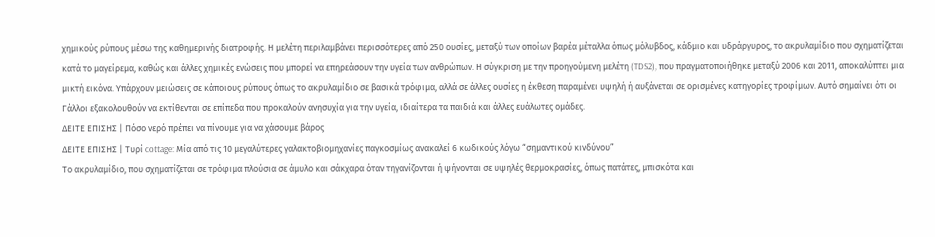χημικούς ρύπους μέσω της καθημερινής διατροφής. Η μελέτη περιλαμβάνει περισσότερες από 250 ουσίες, μεταξύ των οποίων βαρέα μέταλλα όπως μόλυβδος, κάδμιο και υδράργυρος, το ακρυλαμίδιο που σχηματίζεται κατά το μαγείρεμα, καθώς και άλλες χημικές ενώσεις που μπορεί να επηρεάσουν την υγεία των ανθρώπων. Η σύγκριση με την προηγούμενη μελέτη (TDS2), που πραγματοποιήθηκε μεταξύ 2006 και 2011, αποκαλύπτει μια μικτή εικόνα. Υπάρχουν μειώσεις σε κάποιους ρύπους όπως το ακρυλαμίδιο σε βασικά τρόφιμα, αλλά σε άλλες ουσίες η έκθεση παραμένει υψηλή ή αυξάνεται σε ορισμένες κατηγορίες τροφίμων. Αυτό σημαίνει ότι οι Γάλλοι εξακολουθούν να εκτίθενται σε επίπεδα που προκαλούν ανησυχία για την υγεία, ιδιαίτερα τα παιδιά και άλλες ευάλωτες ομάδες.
ΔΕΙΤΕ ΕΠΙΣΗΣ | Πόσο νερό πρέπει να πίνουμε για να χάσουμε βάρος
ΔΕΙΤΕ ΕΠΙΣΗΣ | Τυρί cottage: Μία από τις 10 μεγαλύτερες γαλακτοβιομηχανίες παγκοσμίως ανακαλεί 6 κωδικούς λόγω “σημαντικού κινδύνου”
Το ακρυλαμίδιο, που σχηματίζεται σε τρόφιμα πλούσια σε άμυλο και σάκχαρα όταν τηγανίζονται ή ψήνονται σε υψηλές θερμοκρασίες, όπως πατάτες, μπισκότα και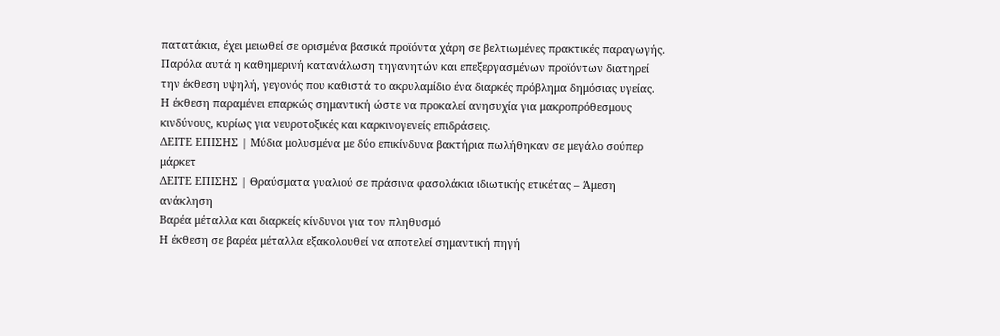πατατάκια, έχει μειωθεί σε ορισμένα βασικά προϊόντα χάρη σε βελτιωμένες πρακτικές παραγωγής. Παρόλα αυτά η καθημερινή κατανάλωση τηγανητών και επεξεργασμένων προϊόντων διατηρεί την έκθεση υψηλή, γεγονός που καθιστά το ακρυλαμίδιο ένα διαρκές πρόβλημα δημόσιας υγείας. Η έκθεση παραμένει επαρκώς σημαντική ώστε να προκαλεί ανησυχία για μακροπρόθεσμους κινδύνους, κυρίως για νευροτοξικές και καρκινογενείς επιδράσεις.
ΔΕΙΤΕ ΕΠΙΣΗΣ | Μύδια μολυσμένα με δύο επικίνδυνα βακτήρια πωλήθηκαν σε μεγάλο σούπερ μάρκετ
ΔΕΙΤΕ ΕΠΙΣΗΣ | Θραύσματα γυαλιού σε πράσινα φασολάκια ιδιωτικής ετικέτας – Άμεση ανάκληση
Βαρέα μέταλλα και διαρκείς κίνδυνοι για τον πληθυσμό
Η έκθεση σε βαρέα μέταλλα εξακολουθεί να αποτελεί σημαντική πηγή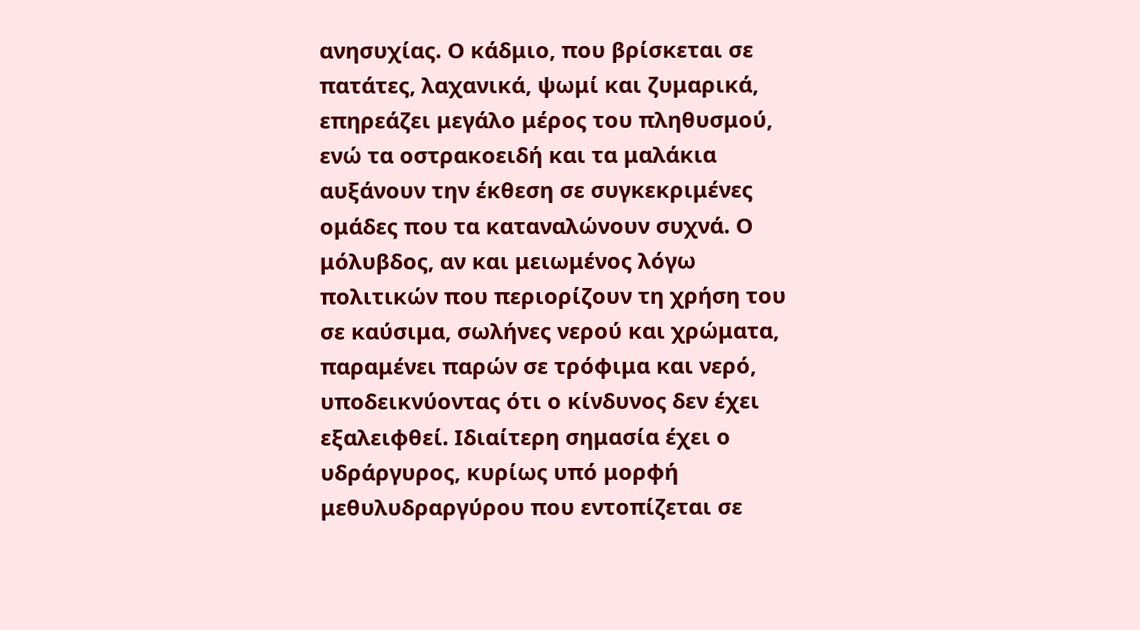ανησυχίας. Ο κάδμιο, που βρίσκεται σε πατάτες, λαχανικά, ψωμί και ζυμαρικά, επηρεάζει μεγάλο μέρος του πληθυσμού, ενώ τα οστρακοειδή και τα μαλάκια αυξάνουν την έκθεση σε συγκεκριμένες ομάδες που τα καταναλώνουν συχνά. Ο μόλυβδος, αν και μειωμένος λόγω πολιτικών που περιορίζουν τη χρήση του σε καύσιμα, σωλήνες νερού και χρώματα, παραμένει παρών σε τρόφιμα και νερό, υποδεικνύοντας ότι ο κίνδυνος δεν έχει εξαλειφθεί. Ιδιαίτερη σημασία έχει ο υδράργυρος, κυρίως υπό μορφή μεθυλυδραργύρου που εντοπίζεται σε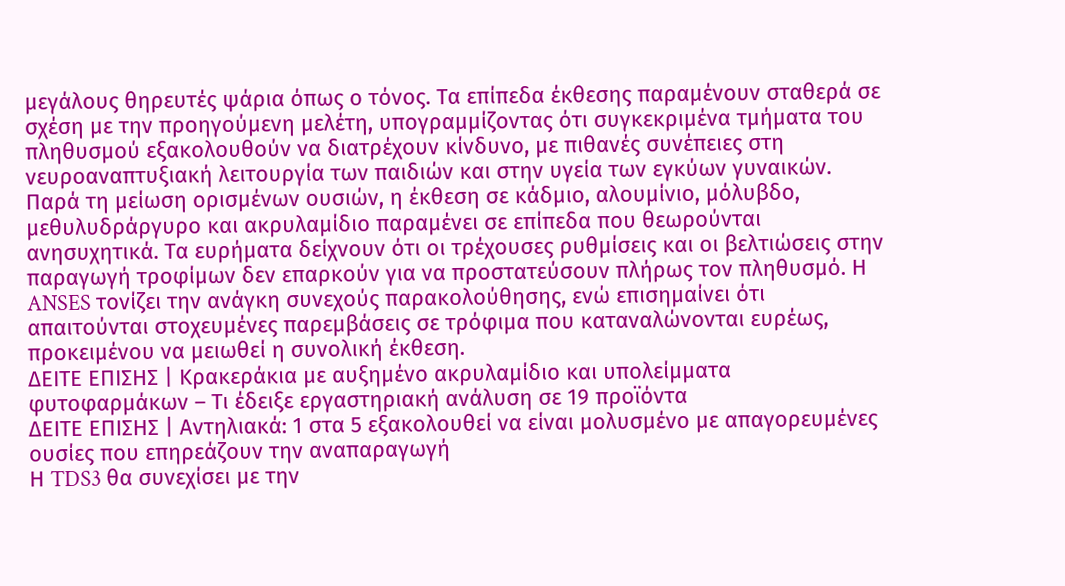μεγάλους θηρευτές ψάρια όπως ο τόνος. Τα επίπεδα έκθεσης παραμένουν σταθερά σε σχέση με την προηγούμενη μελέτη, υπογραμμίζοντας ότι συγκεκριμένα τμήματα του πληθυσμού εξακολουθούν να διατρέχουν κίνδυνο, με πιθανές συνέπειες στη νευροαναπτυξιακή λειτουργία των παιδιών και στην υγεία των εγκύων γυναικών. Παρά τη μείωση ορισμένων ουσιών, η έκθεση σε κάδμιο, αλουμίνιο, μόλυβδο, μεθυλυδράργυρο και ακρυλαμίδιο παραμένει σε επίπεδα που θεωρούνται ανησυχητικά. Τα ευρήματα δείχνουν ότι οι τρέχουσες ρυθμίσεις και οι βελτιώσεις στην παραγωγή τροφίμων δεν επαρκούν για να προστατεύσουν πλήρως τον πληθυσμό. Η ANSES τονίζει την ανάγκη συνεχούς παρακολούθησης, ενώ επισημαίνει ότι απαιτούνται στοχευμένες παρεμβάσεις σε τρόφιμα που καταναλώνονται ευρέως, προκειμένου να μειωθεί η συνολική έκθεση.
ΔΕΙΤΕ ΕΠΙΣΗΣ | Κρακεράκια με αυξημένο ακρυλαμίδιο και υπολείμματα φυτοφαρμάκων – Τι έδειξε εργαστηριακή ανάλυση σε 19 προϊόντα
ΔΕΙΤΕ ΕΠΙΣΗΣ | Αντηλιακά: 1 στα 5 εξακολουθεί να είναι μολυσμένο με απαγορευμένες ουσίες που επηρεάζουν την αναπαραγωγή
Η TDS3 θα συνεχίσει με την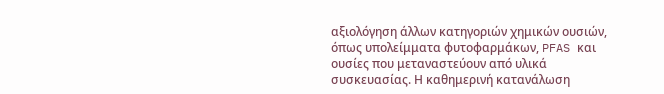αξιολόγηση άλλων κατηγοριών χημικών ουσιών, όπως υπολείμματα φυτοφαρμάκων, PFAS και ουσίες που μεταναστεύουν από υλικά συσκευασίας. Η καθημερινή κατανάλωση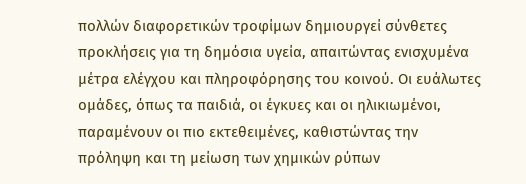πολλών διαφορετικών τροφίμων δημιουργεί σύνθετες προκλήσεις για τη δημόσια υγεία, απαιτώντας ενισχυμένα μέτρα ελέγχου και πληροφόρησης του κοινού. Οι ευάλωτες ομάδες, όπως τα παιδιά, οι έγκυες και οι ηλικιωμένοι, παραμένουν οι πιο εκτεθειμένες, καθιστώντας την πρόληψη και τη μείωση των χημικών ρύπων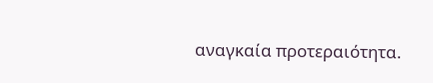αναγκαία προτεραιότητα.